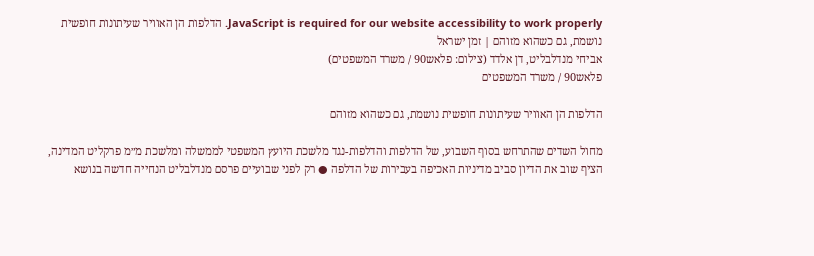JavaScript is required for our website accessibility to work properly. הדלפות הן האוויר שעיתונות חופשית נושמת, גם כשהוא מזוהם | זמן ישראל
אביחי מנדלבליט, דן אלדד (צילום: פלאש90 / משרד המשפטים)
פלאש90 / משרד המשפטים

הדלפות הן האוויר שעיתונות חופשית נושמת, גם כשהוא מזוהם

מחול השדים שהתרחש בסוף השבוע, של הדלפות והדלפות-נגד מלשכת היועץ המשפטי לממשלה ומלשכת מ״מ פרקליט המדינה, הציף שוב את הדיון סביב מדיניות האכיפה בעבירות של הדלפה ● רק לפני שבועיים פרסם מנדלבליט הנחייה חדשה בנושא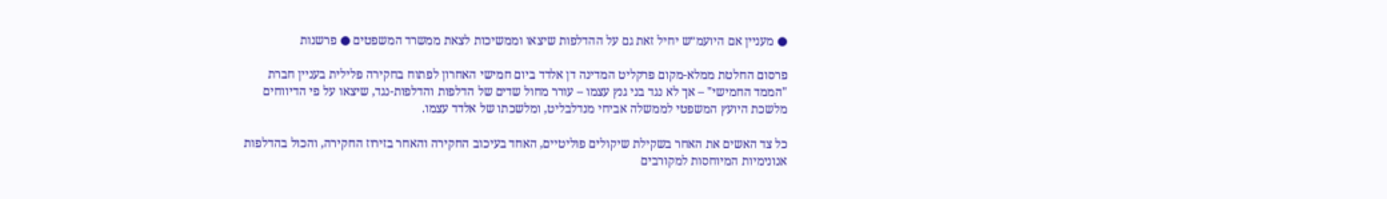● מעניין אם היועמ״ש יחיל זאת גם על ההדלפות שיצאו וממשיכות לצאת ממשרד המשפטים ● פרשנות

פרסום החלטת ממלא-מקום פרקליט המדינה דן אלדד ביום חמישי האחרון לפתוח בחקירה פלילית בעניין חברת "הממד החמישי" – אך לא נגד בני גנץ עצמו – עורר מחול שדים של הדלפות והדלפות-נגד, שיצאו על פי הדיווחים מלשכת היועץ המשפטי לממשלה אביחי מנדלבליט, ומלשכתו של אלדד עצמו.

כל צד האשים את האחר בשקילת שיקולים פוליטיים, האחד בעיכוב החקירה והאחר בזירוז החקירה, והכול בהדלפות אנונימיות המיוחסות למקורבים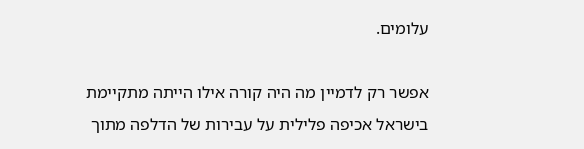עלומים.

אפשר רק לדמיין מה היה קורה אילו הייתה מתקיימת בישראל אכיפה פלילית על עבירות של הדלפה מתוך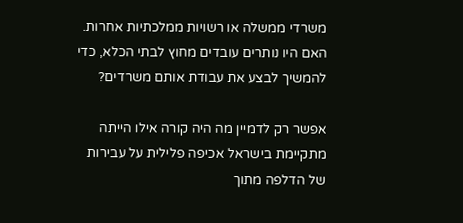משרדי ממשלה או רשויות ממלכתיות אחרות. האם היו נותרים עובדים מחוץ לבתי הכלא, כדי להמשיך לבצע את עבודת אותם משרדים?

אפשר רק לדמיין מה היה קורה אילו הייתה מתקיימת בישראל אכיפה פלילית על עבירות של הדלפה מתוך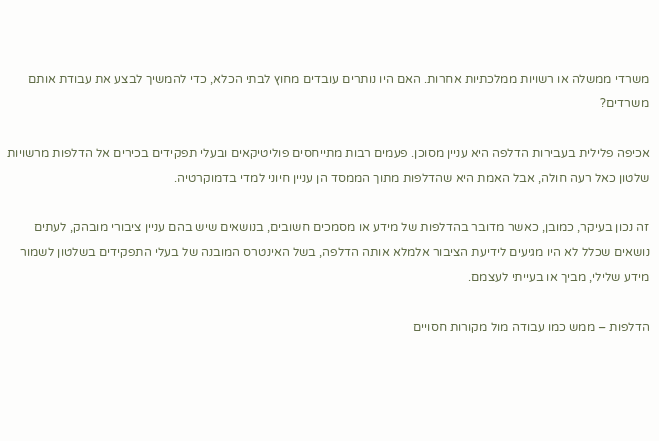משרדי ממשלה או רשויות ממלכתיות אחרות. האם היו נותרים עובדים מחוץ לבתי הכלא, כדי להמשיך לבצע את עבודת אותם משרדים?

אכיפה פלילית בעבירות הדלפה היא עניין מסוכן. פעמים רבות מתייחסים פוליטיקאים ובעלי תפקידים בכירים אל הדלפות מרשויות שלטון כאל רעה חולה, אבל האמת היא שהדלפות מתוך הממסד הן עניין חיוני למדי בדמוקרטיה.

זה נכון בעיקר, כמובן, כאשר מדובר בהדלפות של מידע או מסמכים חשובים, בנושאים שיש בהם עניין ציבורי מובהק, לעתים נושאים שכלל לא היו מגיעים לידיעת הציבור אלמלא אותה הדלפה, בשל האינטרס המובנה של בעלי התפקידים בשלטון לשמור מידע שלילי, מביך או בעייתי לעצמם.

הדלפות – ממש כמו עבודה מול מקורות חסויים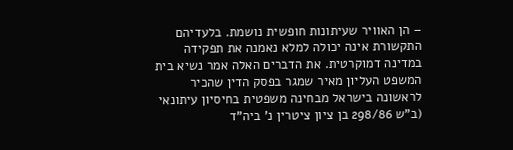– הן האוויר שעיתונות חופשית נושמת. בלעדיהם התקשורת אינה יכולה למלא נאמנה את תפקידה במדינה דמוקרטית. את הדברים האלה אמר נשיא בית המשפט העליון מאיר שמגר בפסק הדין שהכיר לראשונה בישראל מבחינה משפטית בחיסיון עיתונאי (ב"ש 298/86 בן ציון ציטרין נ' ביה"ד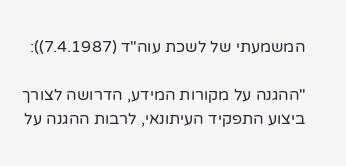המשמעתי של לשכת עוה"ד (7.4.1987)):

"ההגנה על מקורות המידע, הדרושה לצורך ביצוע התפקיד העיתונאי, לרבות ההגנה על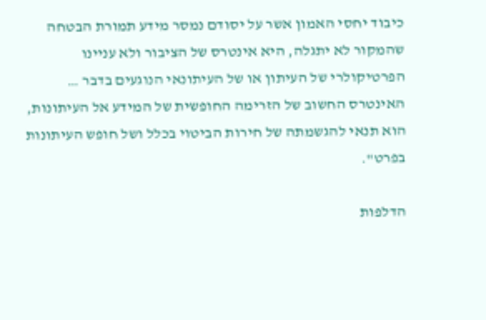כיבוד יחסי האמון אשר על יסודם נמסר מידע תמורת הבטחה שהמקור לא יתגלה, היא אינטרס של הציבור ולא עניינו הפרטיקולרי של העיתון או של העיתונאי הנוגעים בדבר … האינטרס החשוב של הזרימה החופשית של המידע אל העיתונות, הוא תנאי להגשמתה של חירות הביטוי בכלל ושל חופש העיתונות בפרט".

הדלפות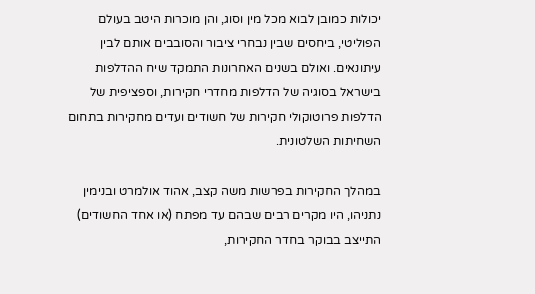יכולות כמובן לבוא מכל מין וסוג, והן מוכרות היטב בעולם הפוליטי, ביחסים שבין נבחרי ציבור והסובבים אותם לבין עיתונאים. ואולם בשנים האחרונות התמקד שיח ההדלפות בישראל בסוגיה של הדלפות מחדרי חקירות, וספציפית של הדלפות פרוטוקולי חקירות של חשודים ועדים מחקירות בתחום השחיתות השלטונית.

במהלך החקירות בפרשות משה קצב, אהוד אולמרט ובנימין נתניהו, היו מקרים רבים שבהם עד מפתח (או אחד החשודים) התייצב בבוקר בחדר החקירות,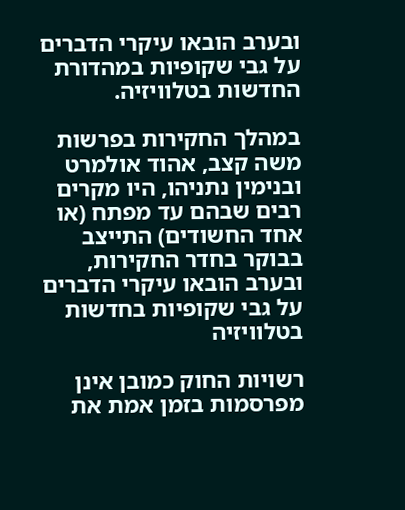ובערב הובאו עיקרי הדברים על גבי שקופיות במהדורת החדשות בטלוויזיה.

במהלך החקירות בפרשות משה קצב, אהוד אולמרט ובנימין נתניהו, היו מקרים רבים שבהם עד מפתח (או אחד החשודים) התייצב בבוקר בחדר החקירות, ובערב הובאו עיקרי הדברים על גבי שקופיות בחדשות בטלוויזיה

רשויות החוק כמובן אינן מפרסמות בזמן אמת את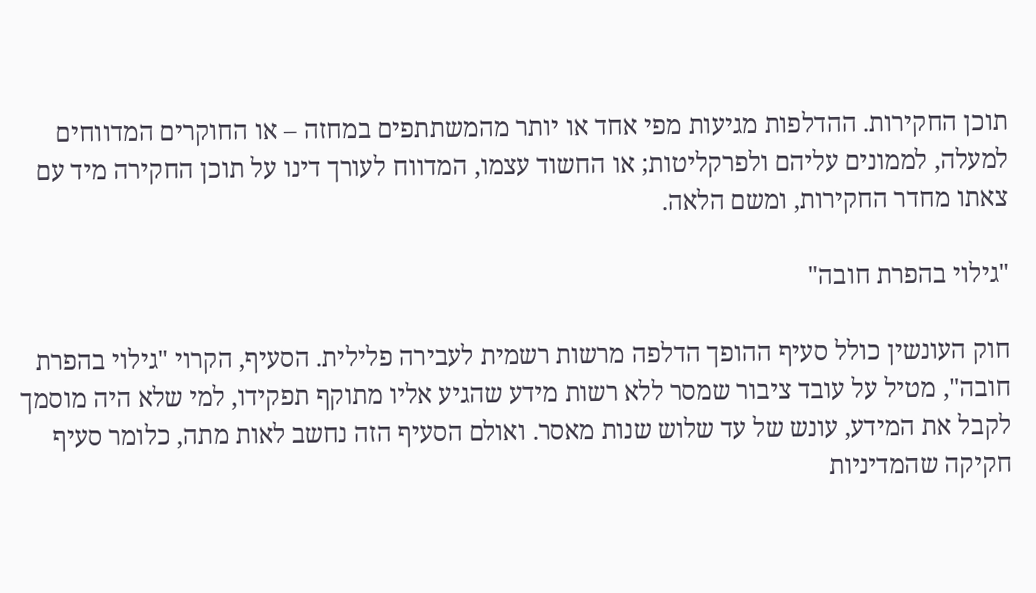תוכן החקירות. ההדלפות מגיעות מפי אחד או יותר מהמשתתפים במחזה – או החוקרים המדווחים למעלה, לממונים עליהם ולפרקליטות; או החשוד עצמו, המדווח לעורך דינו על תוכן החקירה מיד עם צאתו מחדר החקירות, ומשם הלאה.

"גילוי בהפרת חובה"

חוק העונשין כולל סעיף ההופך הדלפה מרשות רשמית לעבירה פלילית. הסעיף, הקרוי "גילוי בהפרת חובה", מטיל על עובד ציבור שמסר ללא רשות מידע שהגיע אליו מתוקף תפקידו, למי שלא היה מוסמך לקבל את המידע, עונש של עד שלוש שנות מאסר. ואולם הסעיף הזה נחשב לאות מתה, כלומר סעיף חקיקה שהמדיניות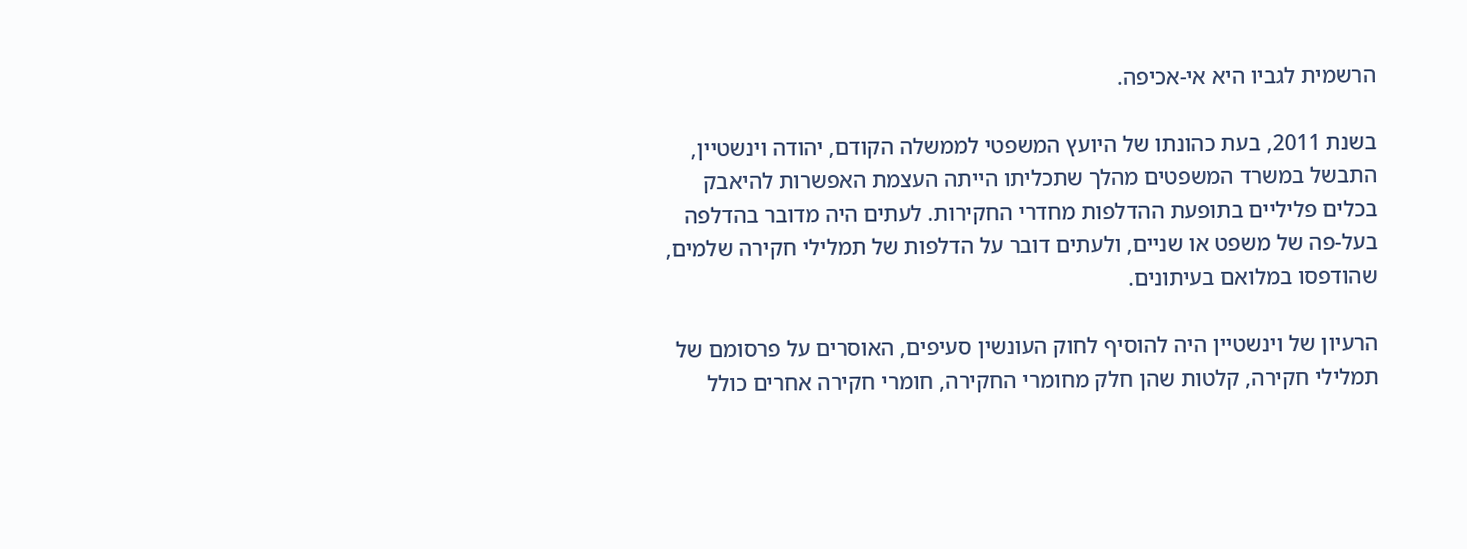הרשמית לגביו היא אי-אכיפה.

בשנת 2011, בעת כהונתו של היועץ המשפטי לממשלה הקודם, יהודה וינשטיין, התבשל במשרד המשפטים מהלך שתכליתו הייתה העצמת האפשרות להיאבק בכלים פליליים בתופעת ההדלפות מחדרי החקירות. לעתים היה מדובר בהדלפה בעל-פה של משפט או שניים, ולעתים דובר על הדלפות של תמלילי חקירה שלמים, שהודפסו במלואם בעיתונים.

הרעיון של וינשטיין היה להוסיף לחוק העונשין סעיפים, האוסרים על פרסומם של תמלילי חקירה, קלטות שהן חלק מחומרי החקירה, חומרי חקירה אחרים כולל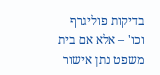בדיקות פוליגרף וכו' – אלא אם בית משפט נתן אישור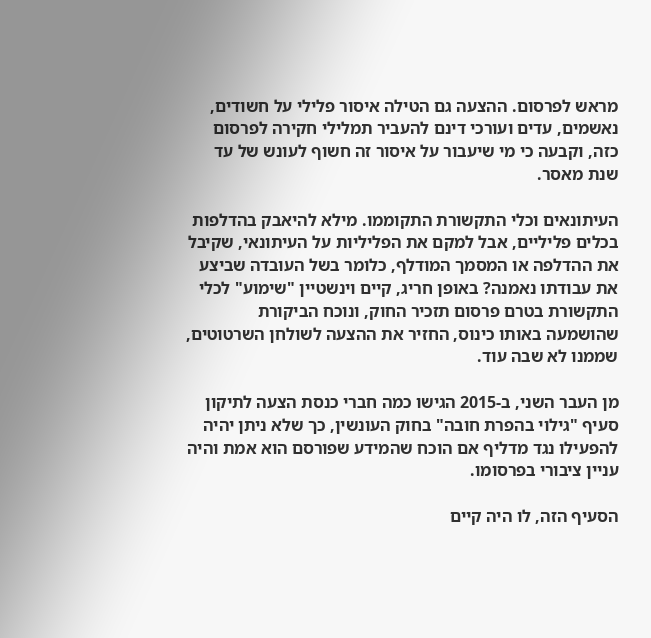מראש לפרסום. ההצעה גם הטילה איסור פלילי על חשודים, נאשמים, עדים ועורכי דינם להעביר תמלילי חקירה לפרסום כזה, וקבעה כי מי שיעבור על איסור זה חשוף לעונש של עד שנת מאסר.

העיתונאים וכלי התקשורת התקוממו. מילא להיאבק בהדלפות בכלים פליליים, אבל למקם את הפליליות על העיתונאי, שקיבל את ההדלפה או המסמך המודלף, כלומר בשל העובדה שביצע את עבודתו נאמנה? באופן חריג, קיים וינשטיין "שימוע" לכלי התקשורת בטרם פרסום תזכיר החוק, ונוכח הביקורת שהושמעה באותו כינוס, החזיר את ההצעה לשולחן השרטוטים, שממנו לא שבה עוד.

מן העבר השני, ב-2015 הגישו כמה חברי כנסת הצעה לתיקון סעיף "גילוי בהפרת חובה" בחוק העונשין, כך שלא ניתן יהיה להפעילו נגד מדליף אם הוכח שהמידע שפורסם הוא אמת והיה עניין ציבורי בפרסומו.

הסעיף הזה, לו היה קיים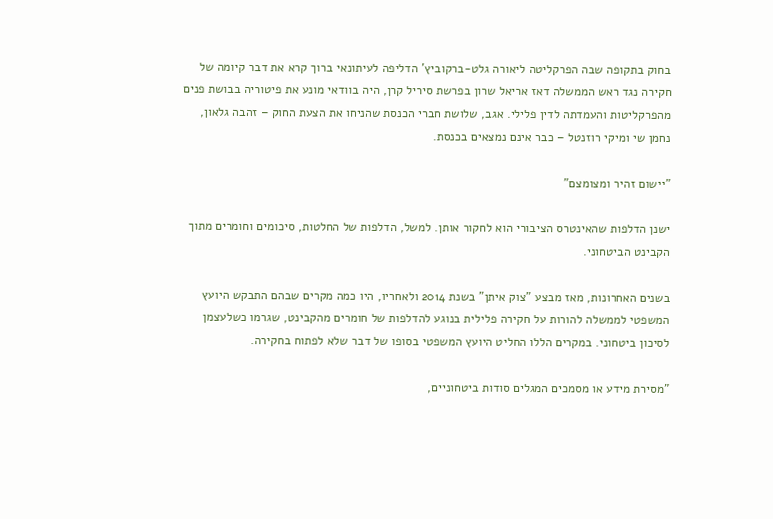בחוק בתקופה שבה הפרקליטה ליאורה גלט-ברקוביץ' הדליפה לעיתונאי ברוך קרא את דבר קיומה של חקירה נגד ראש הממשלה דאז אריאל שרון בפרשת סיריל קרן, היה בוודאי מונע את פיטוריה בבושת פנים מהפרקליטות והעמדתה לדין פלילי. אגב, שלושת חברי הכנסת שהניחו את הצעת החוק – זהבה גלאון, נחמן שי ומיקי רוזנטל – כבר אינם נמצאים בכנסת.

"יישום זהיר ומצומצם"

ישנן הדלפות שהאינטרס הציבורי הוא לחקור אותן. למשל, הדלפות של החלטות, סיכומים וחומרים מתוך הקבינט הביטחוני.

בשנים האחרונות, מאז מבצע "צוק איתן" בשנת 2014 ולאחריו, היו כמה מקרים שבהם התבקש היועץ המשפטי לממשלה להורות על חקירה פלילית בנוגע להדלפות של חומרים מהקבינט, שגרמו כשלעצמן לסיכון ביטחוני. במקרים הללו החליט היועץ המשפטי בסופו של דבר שלא לפתוח בחקירה.

"מסירת מידע או מסמכים המגלים סודות ביטחוניים,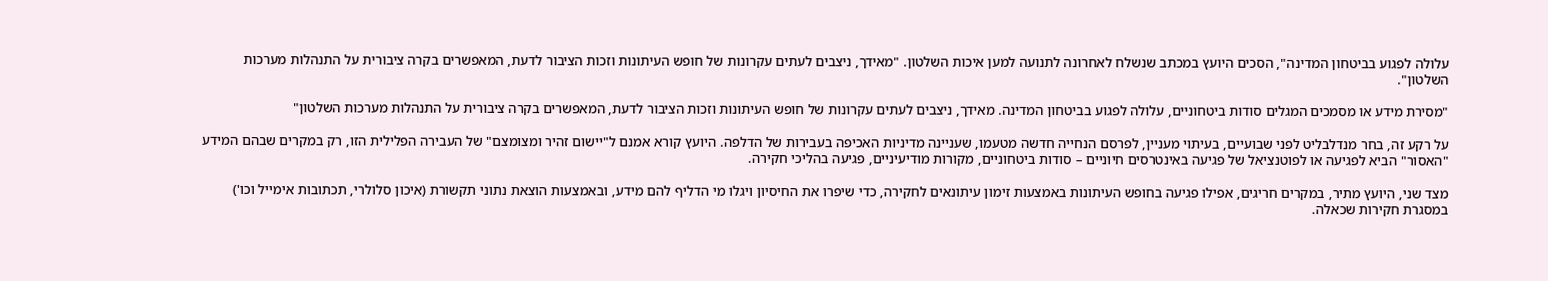עלולה לפגוע בביטחון המדינה", הסכים היועץ במכתב שנשלח לאחרונה לתנועה למען איכות השלטון. "מאידך, ניצבים לעתים עקרונות של חופש העיתונות וזכות הציבור לדעת, המאפשרים בקרה ציבורית על התנהלות מערכות השלטון".

"מסירת מידע או מסמכים המגלים סודות ביטחוניים, עלולה לפגוע בביטחון המדינה. מאידך, ניצבים לעתים עקרונות של חופש העיתונות וזכות הציבור לדעת, המאפשרים בקרה ציבורית על התנהלות מערכות השלטון"

על רקע זה, בחר מנדלבליט לפני שבועיים, בעיתוי מעניין, לפרסם הנחייה חדשה מטעמו, שעניינה מדיניות האכיפה בעבירות של הדלפה. היועץ קורא אמנם ל"יישום זהיר ומצומצם" של העבירה הפלילית הזו, רק במקרים שבהם המידע "האסור" הביא לפגיעה או לפוטנציאל של פגיעה באינטרסים חיוניים – סודות ביטחוניים, מקורות מודיעיניים, פגיעה בהליכי חקירה.

מצד שני, היועץ מתיר, במקרים חריגים, אפילו פגיעה בחופש העיתונות באמצעות זימון עיתונאים לחקירה, כדי שיפרו את החיסיון ויגלו מי הדליף להם מידע, ובאמצעות הוצאת נתוני תקשורת (איכון סלולרי, תכתובות אימייל וכו') במסגרת חקירות שכאלה.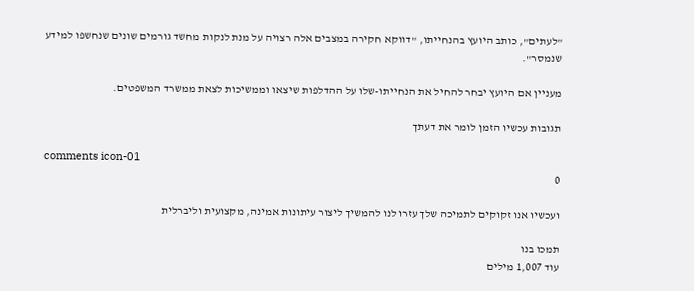"לעתים", כותב היועץ בהנחייתו, "דווקא חקירה במצבים אלה רצויה על מנת לנקות מחשד גורמים שונים שנחשפו למידע שנמסר".

מעניין אם היועץ יבחר להחיל את הנחייתו-שלו על ההדלפות שיצאו וממשיכות לצאת ממשרד המשפטים.

תגובות עכשיו הזמן לומר את דעתך

comments icon-01
0

ועכשיו אנו זקוקים לתמיכה שלך עזרו לנו להמשיך ליצור עיתונות אמינה, מקצועית וליברלית

תמכו בנו
עוד 1,007 מילים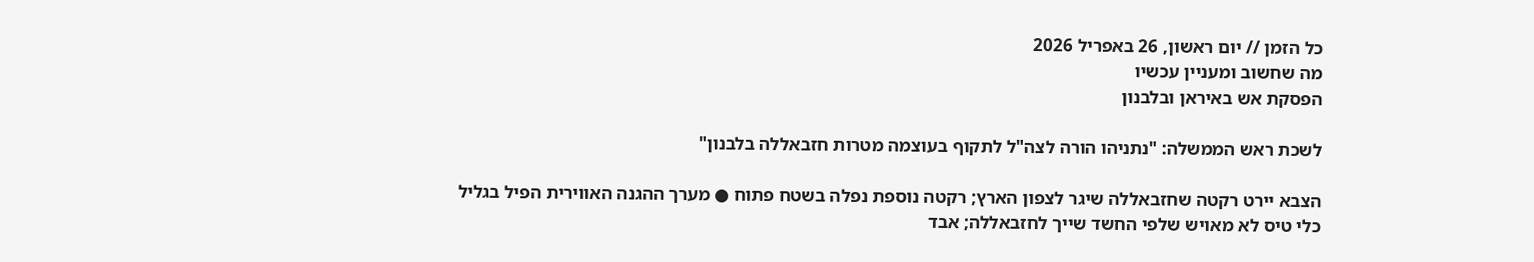כל הזמן // יום ראשון, 26 באפריל 2026
מה שחשוב ומעניין עכשיו
הפסקת אש באיראן ובלבנון

לשכת ראש הממשלה: "נתניהו הורה לצה"ל לתקוף בעוצמה מטרות חזבאללה בלבנון"

הצבא יירט רקטה שחזבאללה שיגר לצפון הארץ; רקטה נוספת נפלה בשטח פתוח ● מערך ההגנה האווירית הפיל בגליל כלי טיס לא מאויש שלפי החשד שייך לחזבאללה; אבד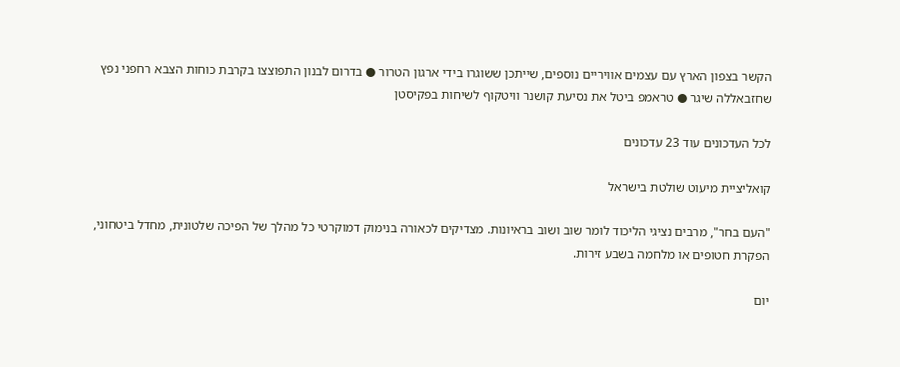הקשר בצפון הארץ עם עצמים אוויריים נוספים, שייתכן ששוגרו בידי ארגון הטרור ● בדרום לבנון התפוצצו בקרבת כוחות הצבא רחפני נפץ שחזבאללה שיגר ● טראמפ ביטל את נסיעת קושנר וויטקוף לשיחות בפקיסטן

לכל העדכונים עוד 23 עדכונים

קואליציית מיעוט שולטת בישראל

"העם בחר", מרבים נציגי הליכוד לומר שוב ושוב בראיונות. מצדיקים לכאורה בנימוק דמוקרטי כל מהלך של הפיכה שלטונית, מחדל ביטחוני, הפקרת חטופים או מלחמה בשבע זירות.

יום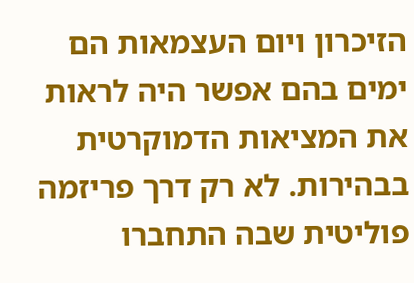הזיכרון ויום העצמאות הם ימים בהם אפשר היה לראות את המציאות הדמוקרטית בבהירות. לא רק דרך פריזמה פוליטית שבה התחברו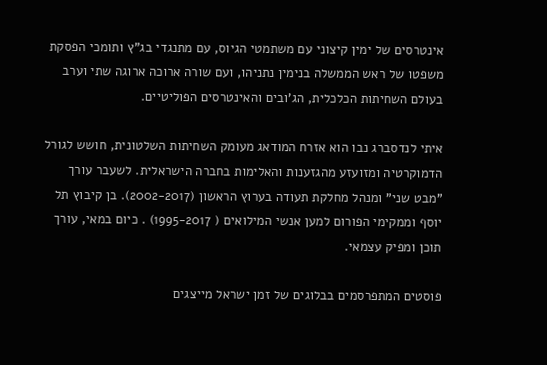אינטרסים של ימין קיצוני עם משתמטי הגיוס, עם מתנגדי בג"ץ ותומכי הפסקת משפטו של ראש הממשלה בנימין נתניהו, ועם שורה ארוכה ארוגה שתי וערב בעולם השחיתות הכלכלית, הג'ובים והאינטרסים הפוליטיים.

איתי לנדסברג נבו הוא אזרח המודאג מעומק השחיתות השלטונית, חושש לגורל הדמוקרטיה ומזועזע מהגזענות והאלימות בחברה הישראלית. לשעבר עורך "מבט שני" ומנהל מחלקת תעודה בערוץ הראשון (2002-2017). בן קיבוץ תל יוסף וממקימי הפורום למען אנשי המילואים ( 1995-2017) . כיום במאי, עורך תוכן ומפיק עצמאי.

פוסטים המתפרסמים בבלוגים של זמן ישראל מייצגים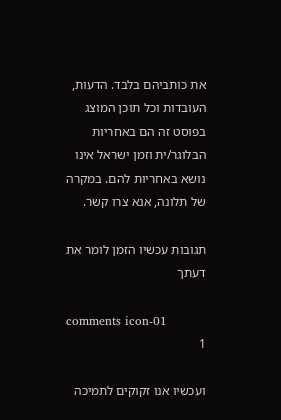את כותביהם בלבד. הדעות, העובדות וכל תוכן המוצג בפוסט זה הם באחריות הבלוגר/ית וזמן ישראל אינו נושא באחריות להם. במקרה של תלונה, אנא צרו קשר.

תגובות עכשיו הזמן לומר את דעתך

comments icon-01
1

ועכשיו אנו זקוקים לתמיכה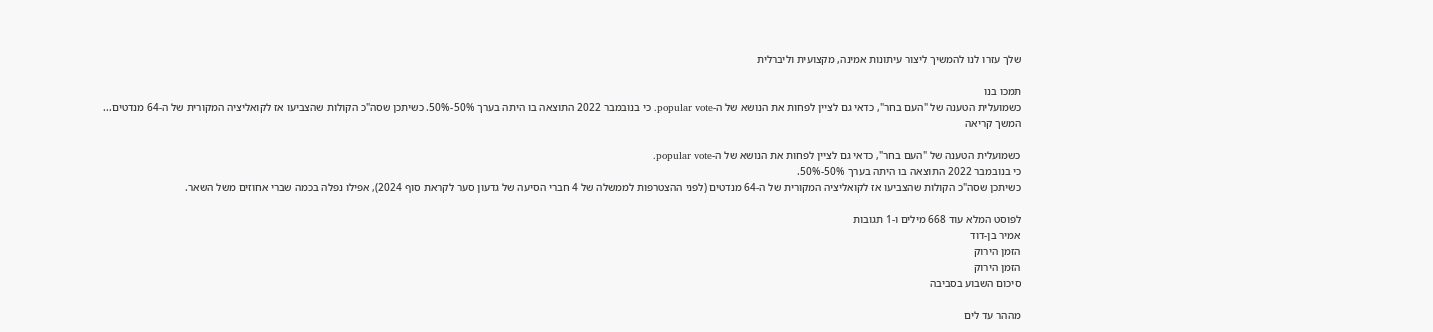שלך עזרו לנו להמשיך ליצור עיתונות אמינה, מקצועית וליברלית

תמכו בנו
כשמועלית הטענה של "העם בחר", כדאי גם לציין לפחות את הנושא של ה-popular vote. כי בנובמבר 2022 התוצאה בו היתה בערך 50%-50%. כשיתכן שסה"כ הקולות שהצביעו אז לקואליציה המקורית של ה-64 מנדטים... המשך קריאה

כשמועלית הטענה של "העם בחר", כדאי גם לציין לפחות את הנושא של ה-popular vote.
כי בנובמבר 2022 התוצאה בו היתה בערך 50%-50%.
כשיתכן שסה"כ הקולות שהצביעו אז לקואליציה המקורית של ה-64 מנדטים (לפני ההצטרפות לממשלה של 4 חברי הסיעה של גדעון סער לקראת סוף 2024), אפילו נפלה בכמה שברי אחוזים משל השאר.

לפוסט המלא עוד 668 מילים ו-1 תגובות
אמיר בן-דוד
הזמן הירוק
הזמן הירוק
סיכום השבוע בסביבה

מההר עד לים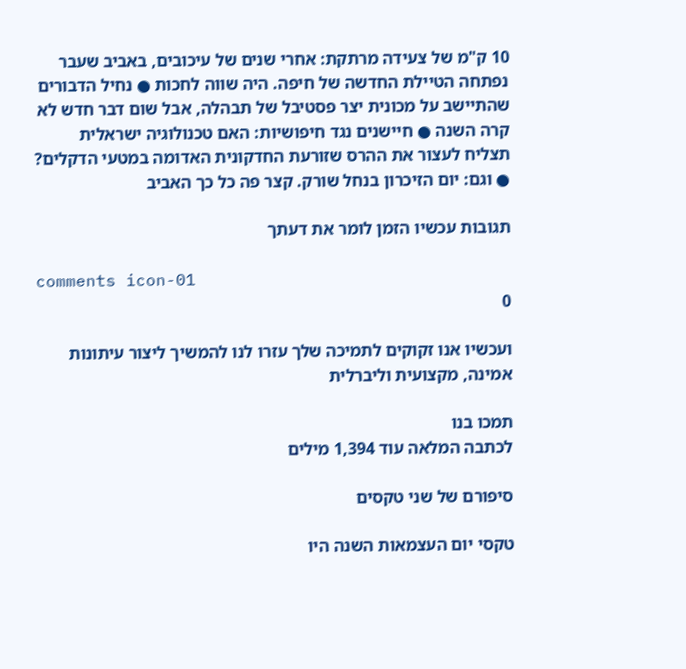10 ק"מ של צעידה מרתקת: אחרי שנים של עיכובים, באביב שעבר נפתחה הטיילת החדשה של חיפה. היה שווה לחכות ● נחיל הדבורים שהתיישב על מכונית יצר פסטיבל של תבהלה, אבל שום דבר חדש לא קרה השנה ● חיישנים נגד חיפושיות: האם טכנולוגיה ישראלית תצליח לעצור את ההרס שזורעת החדקונית האדומה במטעי הדקלים? ● וגם: יום הזיכרון בנחל שורק. קצר פה כל כך האביב

תגובות עכשיו הזמן לומר את דעתך

comments icon-01
0

ועכשיו אנו זקוקים לתמיכה שלך עזרו לנו להמשיך ליצור עיתונות אמינה, מקצועית וליברלית

תמכו בנו
לכתבה המלאה עוד 1,394 מילים

סיפורם של שני טקסים

טקסי יום העצמאות השנה היו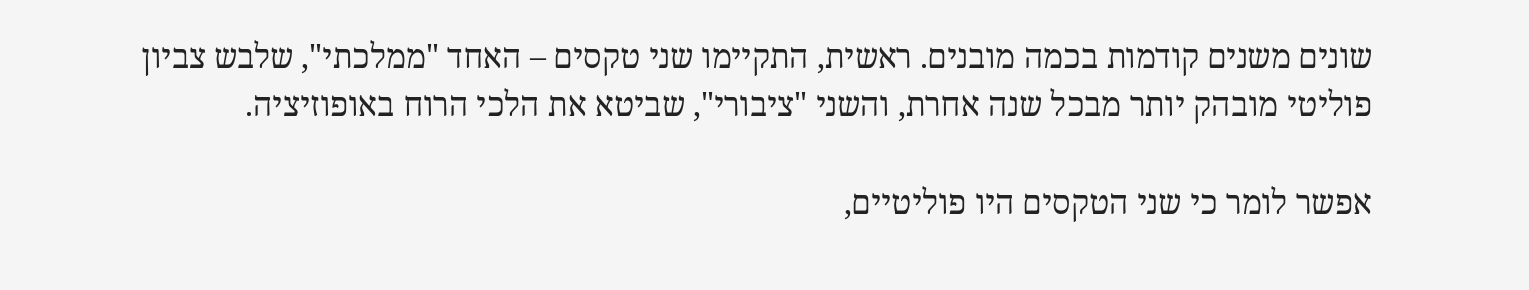שונים משנים קודמות בכמה מובנים. ראשית, התקיימו שני טקסים – האחד "ממלכתי", שלבש צביון פוליטי מובהק יותר מבכל שנה אחרת, והשני "ציבורי", שביטא את הלכי הרוח באופוזיציה.

אפשר לומר כי שני הטקסים היו פוליטיים,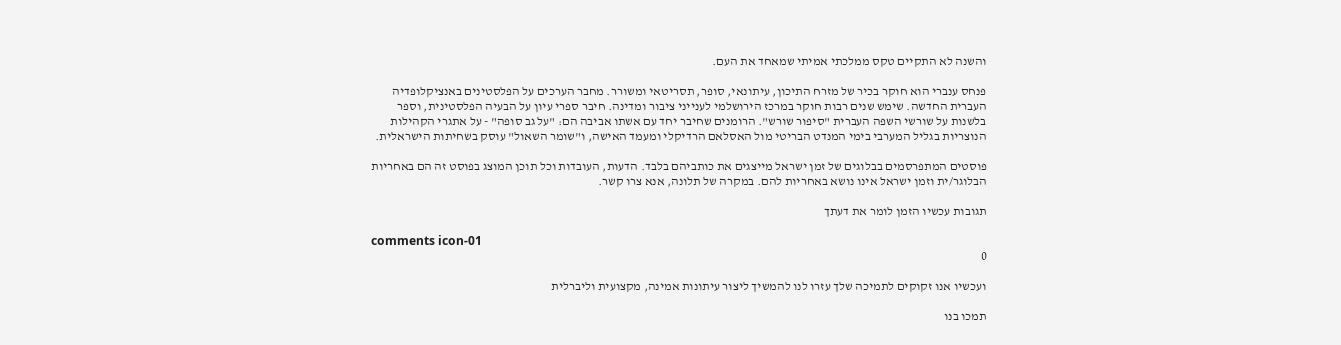והשנה לא התקיים טקס ממלכתי אמיתי שמאחד את העם.

פנחס ענברי הוא חוקר בכיר של מזרח התיכון, עיתונאי, סופר, תסריטאי ומשורר. מחבר הערכים על הפלסטינים באנציקלופדיה העברית החדשה. שימש שנים רבות חוקר במרכז הירושלמי לענייני ציבור ומדינה. חיבר ספרי עיון על הבעיה הפלסטינית, וספר בלשנות על שורשי השפה העברית "סיפור שורש". הרומנים שחיבר יחד עם אשתו אביבה הם: "על גב סופה" - על אתגרי הקהילות הנוצריות בגליל המערבי בימי המנדט הבריטי מול האסלאם הרדיקלי ומעמד האישה, ו"שומר השאול" עוסק בשחיתות הישראלית.

פוסטים המתפרסמים בבלוגים של זמן ישראל מייצגים את כותביהם בלבד. הדעות, העובדות וכל תוכן המוצג בפוסט זה הם באחריות הבלוגר/ית וזמן ישראל אינו נושא באחריות להם. במקרה של תלונה, אנא צרו קשר.

תגובות עכשיו הזמן לומר את דעתך

comments icon-01
0

ועכשיו אנו זקוקים לתמיכה שלך עזרו לנו להמשיך ליצור עיתונות אמינה, מקצועית וליברלית

תמכו בנו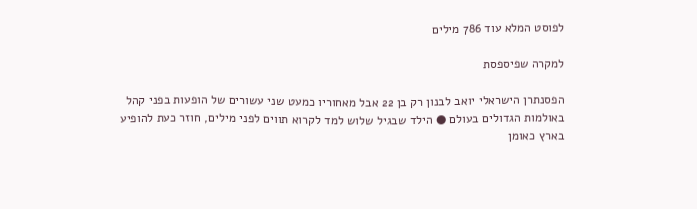לפוסט המלא עוד 786 מילים

למקרה שפיספסת

הפסנתרן הישראלי יואב לבנון רק בן 22 אבל מאחוריו כמעט שני עשורים של הופעות בפני קהל באולמות הגדולים בעולם ● הילד שבגיל שלוש למד לקרוא תווים לפני מילים, חוזר כעת להופיע בארץ כאומן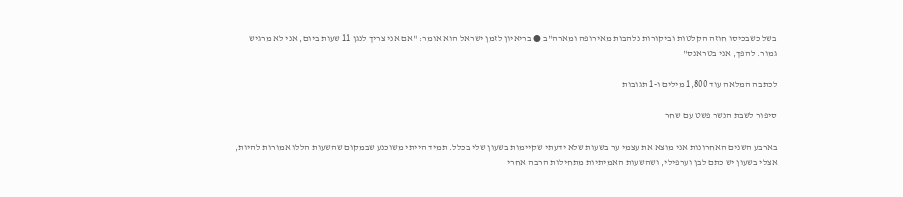בשל כשבכיסו חוזה הקלטות וביקורות נלהבות מאירופה ומארה"ב ● בריאיון לזמן ישראל הוא אומר: "אם אני צריך לנגן 11 שעות ביום, אני לא מרגיש גמור. להפך, אני בטראנס"

לכתבה המלאה עוד 1,800 מילים ו-1 תגובות

סיפור לשבת הנשר פשט עם שחר

בארבע השנים האחרונות אני מוצא את עצמי ער בשעות שלא ידעתי שקיימות בשעון שלי בכלל. תמיד הייתי משוכנע שבמקום שהשעות הללו אמורות להיות, אצלי בשעון יש כתם לבן וערפילי, ושהשעות האמיתיות מתחילות הרבה אחרי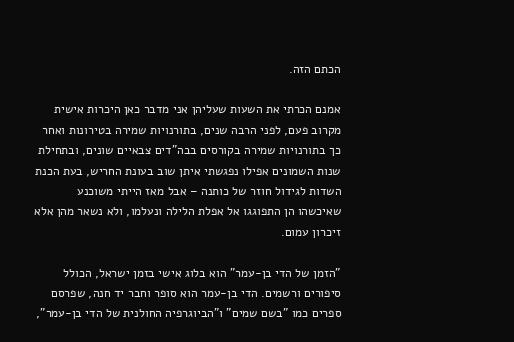הכתם הזה.

אמנם הכרתי את השעות שעליהן אני מדבר כאן היכרות אישית מקרוב פעם, לפני הרבה שנים, בתורנויות שמירה בטירונות ואחר כך בתורנויות שמירה בקורסים בבה"דים צבאיים שונים, ובתחילת שנות השמונים אפילו נפגשתי איתן שוב בעונת החריש, בעת הכנת השדות לגידול חוזר של כותנה – אבל מאז הייתי משוכנע שאיכשהו הן התפוגגו אל אפלת הלילה ונעלמו, ולא נשאר מהן אלא זיכרון עמום.

"הזמן של הדי בן-עמר" הוא בלוג אישי בזמן ישראל, הכולל סיפורים ורשמים. הדי בן-עמר הוא סופר וחבר יד חנה, שפרסם ספרים כמו "בשם שמים" ו"הביוגרפיה החולנית של הדי בן-עמר",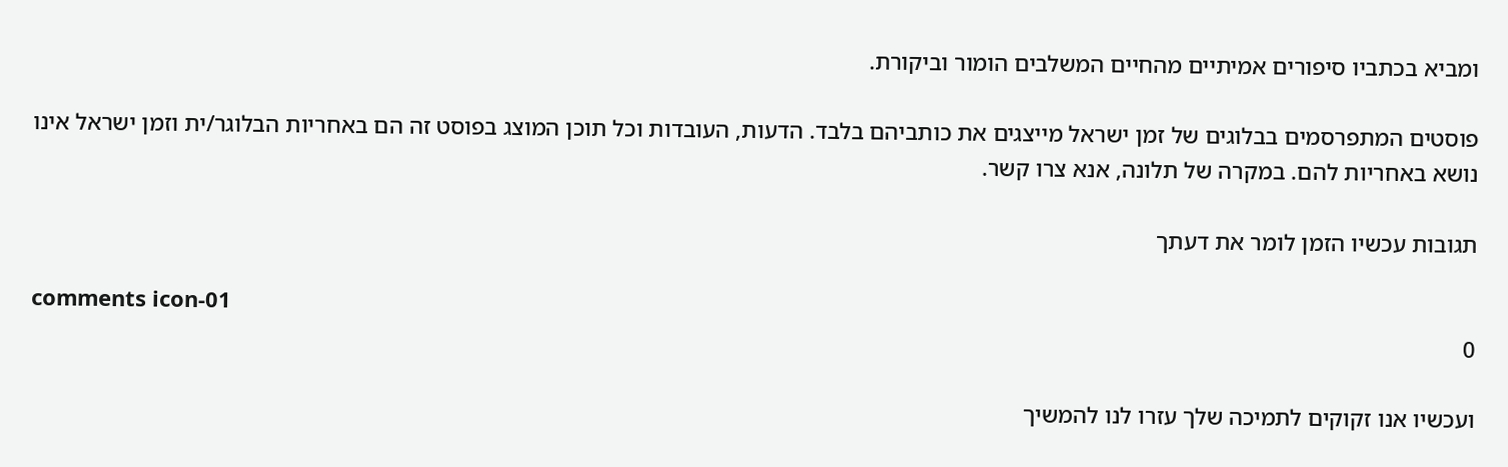ומביא בכתביו סיפורים אמיתיים מהחיים המשלבים הומור וביקורת.

פוסטים המתפרסמים בבלוגים של זמן ישראל מייצגים את כותביהם בלבד. הדעות, העובדות וכל תוכן המוצג בפוסט זה הם באחריות הבלוגר/ית וזמן ישראל אינו נושא באחריות להם. במקרה של תלונה, אנא צרו קשר.

תגובות עכשיו הזמן לומר את דעתך

comments icon-01
0

ועכשיו אנו זקוקים לתמיכה שלך עזרו לנו להמשיך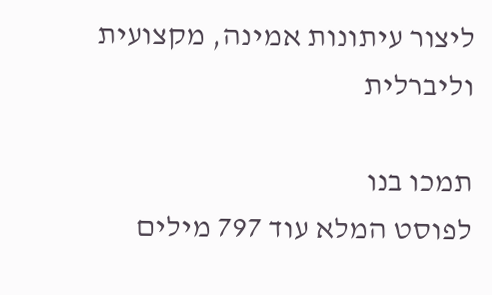ליצור עיתונות אמינה, מקצועית וליברלית

תמכו בנו
לפוסט המלא עוד 797 מילים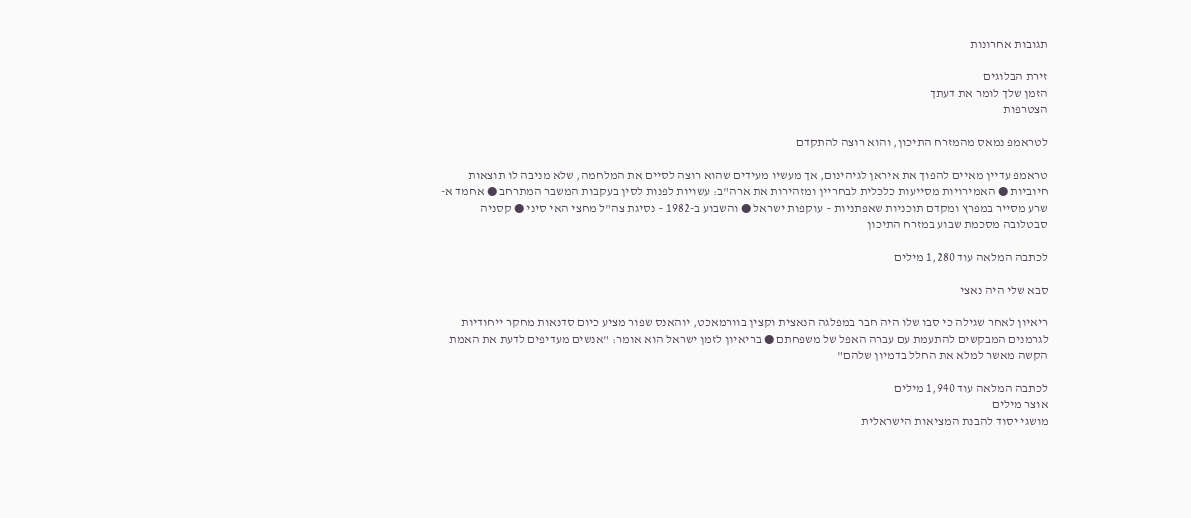תגובות אחרונות

זירת הבלוגים
הזמן שלך לומר את דעתך
הצטרפות

לטראמפ נמאס מהמזרח התיכון, והוא רוצה להתקדם

טראמפ עדיין מאיים להפוך את איראן לגיהינום, אך מעשיו מעידים שהוא רוצה לסיים את המלחמה, שלא מניבה לו תוצאות חיוביות ● האמירויות מסייעות כלכלית לבחריין ומזהירות את ארה"ב: עשויות לפנות לסין בעקבות המשבר המתרחב ● אחמד א-שרע מסייר במפרץ ומקדם תוכניות שאפתניות – עוקפות ישראל ● והשבוע ב-1982 – נסיגת צה"ל מחצי האי סיני ● קסניה סבטלובה מסכמת שבוע במזרח התיכון

לכתבה המלאה עוד 1,280 מילים

סבא שלי היה נאצי

ריאיון לאחר שגילה כי סבו שלו היה חבר במפלגה הנאצית וקצין בוורמאכט, יוהאנס שפור מציע כיום סדנאות מחקר ייחודיות לגרמנים המבקשים להתעמת עם עברה האפל של משפחתם ● בריאיון לזמן ישראל הוא אומר: "אנשים מעדיפים לדעת את האמת הקשה מאשר למלא את החלל בדמיון שלהם"

לכתבה המלאה עוד 1,940 מילים
אוצר מילים
מושגי יסוד להבנת המציאות הישראלית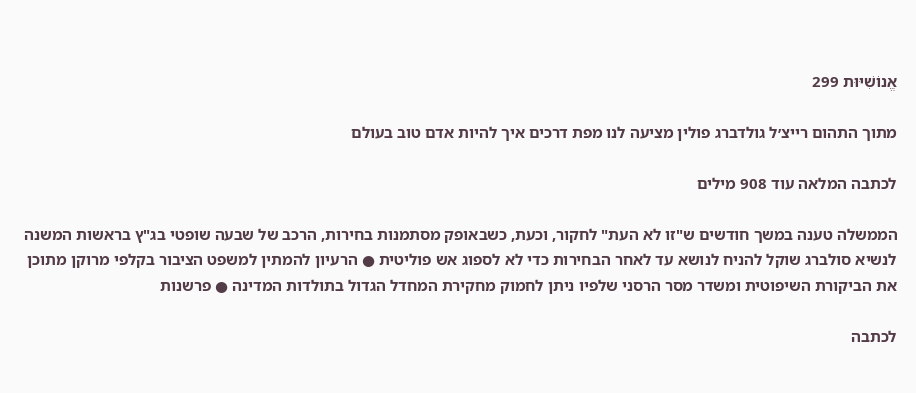אֱנוֹשִׁיּוּת 299

מתוך התהום רייצ׳ל גולדברג פולין מציעה לנו מפת דרכים איך להיות אדם טוב בעולם

לכתבה המלאה עוד 908 מילים

הממשלה טענה במשך חודשים ש"זו לא העת" לחקור, וכעת, כשבאופק מסתמנות בחירות, הרכב של שבעה שופטי בג"ץ בראשות המשנה לנשיא סולברג שוקל להניח לנושא עד לאחר הבחירות כדי לא לספוג אש פוליטית ● הרעיון להמתין למשפט הציבור בקלפי מרוקן מתוכן את הביקורת השיפוטית ומשדר מסר הרסני שלפיו ניתן לחמוק מחקירת המחדל הגדול בתולדות המדינה ● פרשנות

לכתבה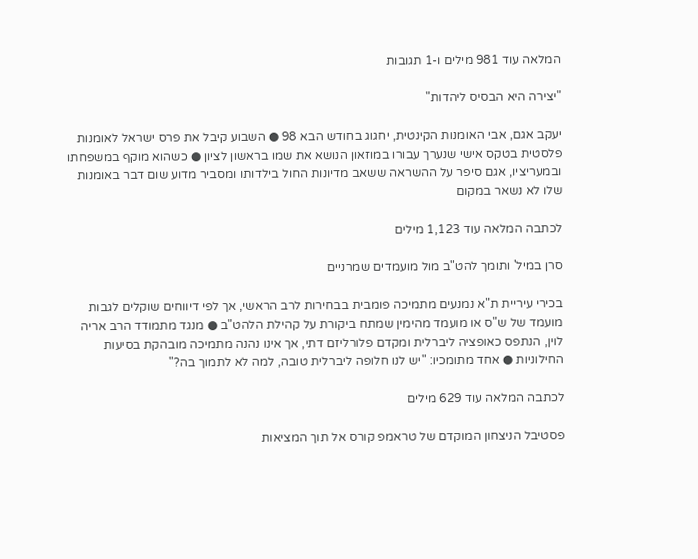המלאה עוד 981 מילים ו-1 תגובות

"יצירה היא הבסיס ליהדות"

יעקב אגם, אבי האומנות הקינטית, יחגוג בחודש הבא 98 ● השבוע קיבל את פרס ישראל לאומנות פלסטית בטקס אישי שנערך עבורו במוזאון הנושא את שמו בראשון לציון ● כשהוא מוקף במשפחתו ובמעריציו, אגם סיפר על ההשראה ששאב מדיונות החול בילדותו ומסביר מדוע שום דבר באומנות שלו לא נשאר במקום

לכתבה המלאה עוד 1,123 מילים

סרן במיל' ותומך להט"ב מול מועמדים שמרניים

בכירי עיריית ת"א נמנעים מתמיכה פומבית בבחירות לרב הראשי, אך לפי דיווחים שוקלים לגבות מועמד של ש"ס או מועמד מהימין שמתח ביקורת על קהילת הלהט"ב ● מנגד מתמודד הרב אריה לוין, הנתפס כאופציה ליברלית ומקדם פלורליזם דתי, אך אינו נהנה מתמיכה מובהקת בסיעות החילוניות ● אחד מתומכיו: "יש לנו חלופה ליברלית טובה, למה לא לתמוך בה?"

לכתבה המלאה עוד 629 מילים

פסטיבל הניצחון המוקדם של טראמפ קורס אל תוך המציאות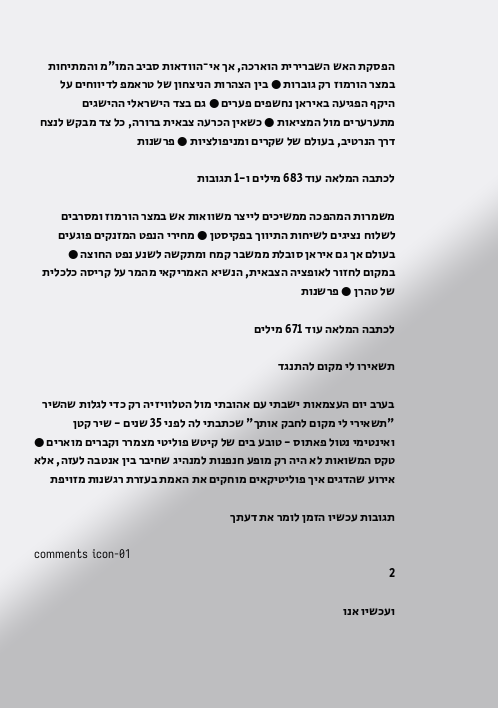הפסקת האש השברירית הוארכה, אך אי־הוודאות סביב המו"מ והמתיחות במצר הורמוז רק גוברות ● בין הצהרות הניצחון של טראמפ לדיווחים על היקף הפגיעה באיראן נחשפים פערים ● גם בצד הישראלי ההישגים מתערערים מול המציאות ● כשאין הכרעה צבאית ברורה, כל צד מבקש לנצח דרך הנרטיב, בעולם של שקרים ומניפולציות ● פרשנות

לכתבה המלאה עוד 683 מילים ו-1 תגובות

משמרות המהפכה ממשיכים לייצר משוואות אש במצר הורמוז ומסרבים לשלוח נציגים לשיחות התיווך בפקיסטן ● מחירי הנפט המזנקים פוגעים בעולם אך גם איראן סובלת ממשבר קמח ומתקשה לשנע נפט החוצה ● במקום לחזור לאופציה הצבאית, הנשיא האמריקאי מהמר על קריסה כלכלית של טהרן ● פרשנות

לכתבה המלאה עוד 671 מילים

תשאירו לי מקום להתנגד

בערב יום העצמאות ישבתי עם אהובתי מול הטלוויזיה רק כדי לגלות שהשיר "תשאירי לי מקום לחבק אותך" שכתבתי לה לפני 35 שנים - שיר קטן ואינטימי נטול פאתוס - טובע בים של קיטש פוליטי מצמרר וקברים מוארים ● טקס המשואות לא היה רק מופע חנפנות למנהיג שחיבר בין אנטבה לעזה, אלא אירוע שהדגים איך פוליטיקאים מוחקים את האמת בעזרת רגשנות מזויפת

תגובות עכשיו הזמן לומר את דעתך

comments icon-01
2

ועכשיו אנו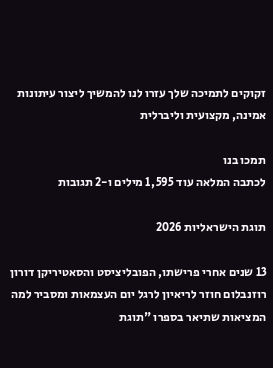זקוקים לתמיכה שלך עזרו לנו להמשיך ליצור עיתונות אמינה, מקצועית וליברלית

תמכו בנו
לכתבה המלאה עוד 1,595 מילים ו-2 תגובות

תוגת הישראליות 2026

13 שנים אחרי פרישתו, הפובליציסט והסאטיריקן דורון רוזנבלום חוזר לריאיון לרגל יום העצמאות ומסביר למה המציאות שתיאר בספרו "תוגת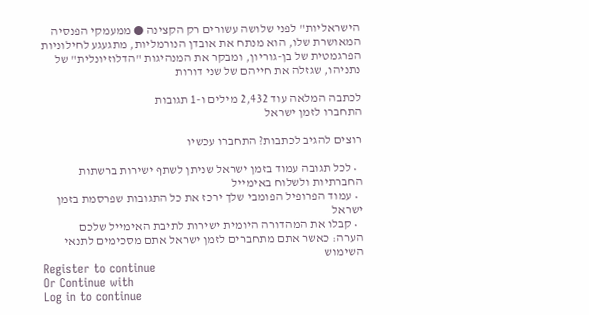הישראליות" לפני שלושה עשורים רק הקצינה ● ממעמקי הפנסיה המאושרת שלו, הוא מנתח את אובדן הנורמליות, מתגעגע לחילוניות הפרגמטית של בן-גוריון, ומבקר את המנהיגות "הדלוזיונלית" של נתניהו, שגזלה את חייהם של שני דורות

לכתבה המלאה עוד 2,432 מילים ו-1 תגובות
התחברו לזמן ישראל

רוצים להגיב לכתבות? התחברו עכשיו

  • לכל תגובה עמוד בזמן ישראל שניתן לשתף ישירות ברשתות החברתיות ולשלוח באימייל
  • עמוד הפרופיל הפומבי שלך ירכז את כל התגובות שפרסמת בזמן ישראל
  • קבלו את המהדורה היומית ישירות לתיבת האימייל שלכם
הערה: כאשר אתם מתחברים לזמן ישראל אתם מסכימים לתנאי השימוש
Register to continue
Or Continue with
Log in to continue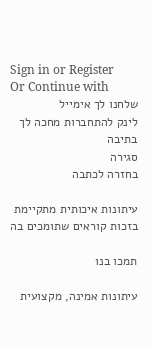Sign in or Register
Or Continue with
שלחנו לך אימייל
לינק להתחברות מחכה לך בתיבה
סגירה
בחזרה לכתבה

עיתונות איכותית מתקיימת בזכות קוראים שתומכים בה

תמכו בנו

עיתונות אמינה, מקצועית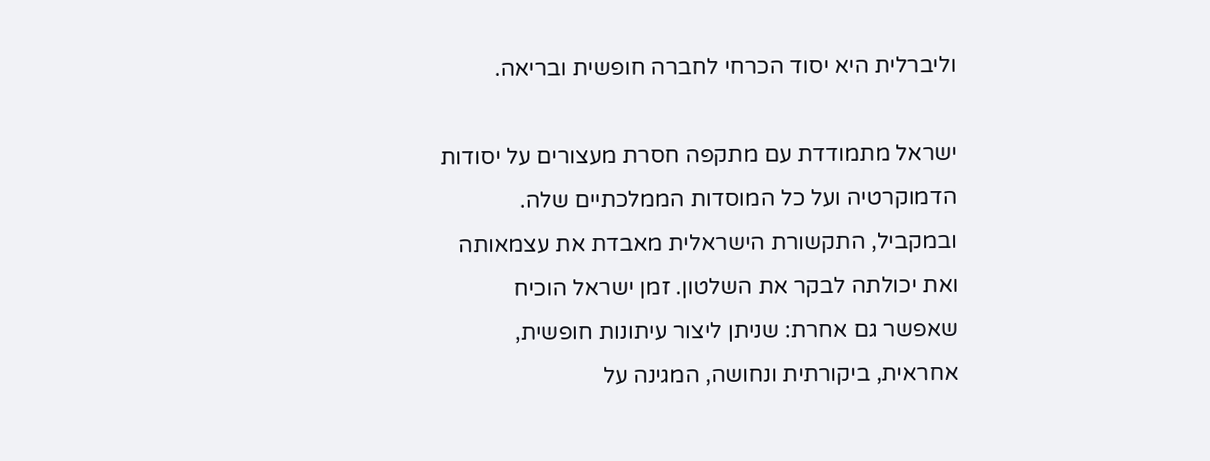וליברלית היא יסוד הכרחי לחברה חופשית ובריאה.

ישראל מתמודדת עם מתקפה חסרת מעצורים על יסודות הדמוקרטיה ועל כל המוסדות הממלכתיים שלה. ובמקביל, התקשורת הישראלית מאבדת את עצמאותה ואת יכולתה לבקר את השלטון. זמן ישראל הוכיח שאפשר גם אחרת: שניתן ליצור עיתונות חופשית, אחראית, ביקורתית ונחושה, המגינה על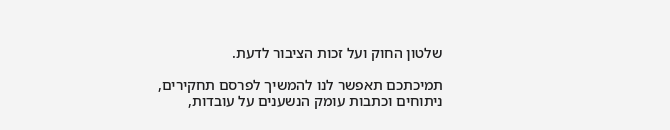שלטון החוק ועל זכות הציבור לדעת.

תמיכתכם תאפשר לנו להמשיך לפרסם תחקירים, ניתוחים וכתבות עומק הנשענים על עובדות,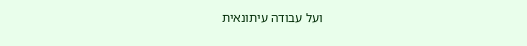ועל עבודה עיתונאית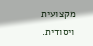מקצועית ויסודית.